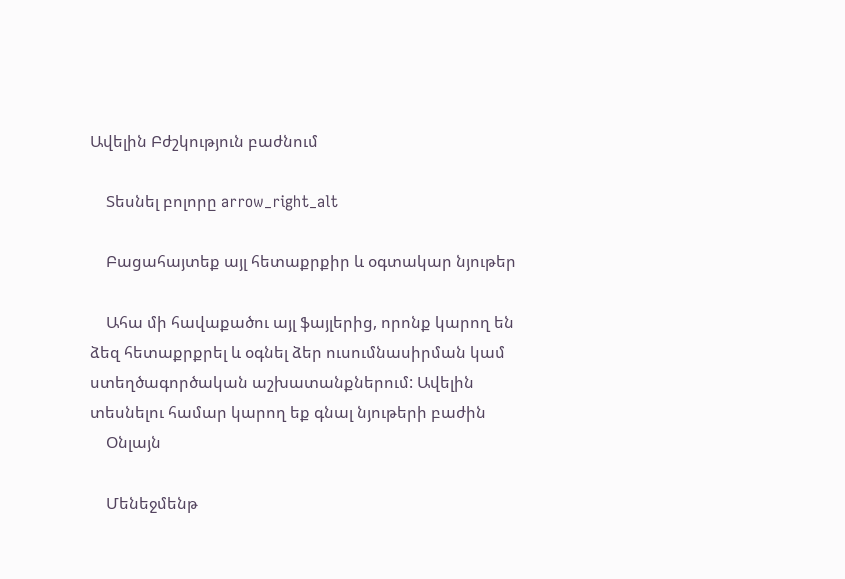Ավելին Բժշկություն բաժնում

    Տեսնել բոլորը arrow_right_alt

    Բացահայտեք այլ հետաքրքիր և օգտակար նյութեր

    Ահա մի հավաքածու այլ ֆայլերից, որոնք կարող են ձեզ հետաքրքրել և օգնել ձեր ուսումնասիրման կամ ստեղծագործական աշխատանքներում: Ավելին տեսնելու համար կարող եք գնալ նյութերի բաժին
    Օնլայն

    Մենեջմենթ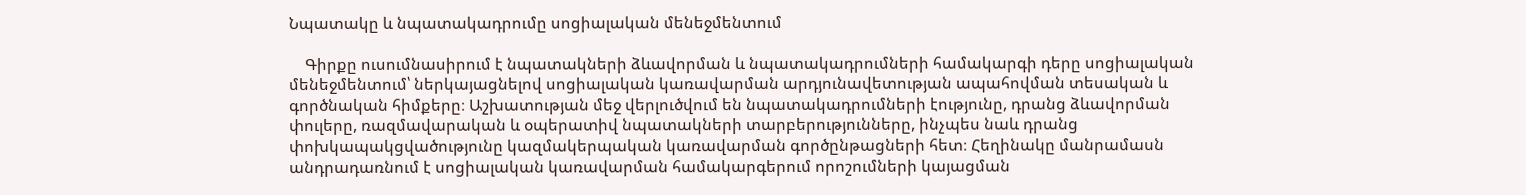Նպատակը և նպատակադրումը սոցիալական մենեջմենտում

    Գիրքը ուսումնասիրում է նպատակների ձևավորման և նպատակադրումների համակարգի դերը սոցիալական մենեջմենտում՝ ներկայացնելով սոցիալական կառավարման արդյունավետության ապահովման տեսական և գործնական հիմքերը։ Աշխատության մեջ վերլուծվում են նպատակադրումների էությունը, դրանց ձևավորման փուլերը, ռազմավարական և օպերատիվ նպատակների տարբերությունները, ինչպես նաև դրանց փոխկապակցվածությունը կազմակերպական կառավարման գործընթացների հետ։ Հեղինակը մանրամասն անդրադառնում է սոցիալական կառավարման համակարգերում որոշումների կայացման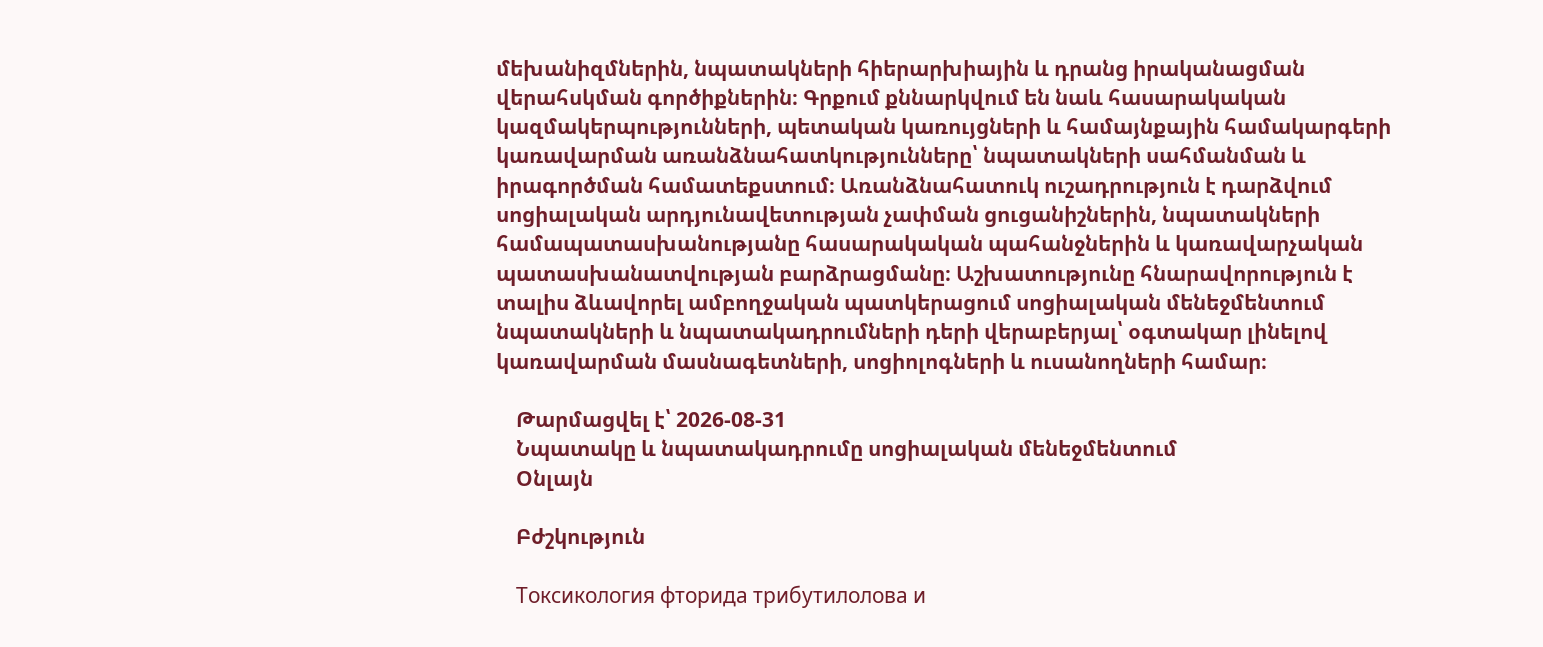մեխանիզմներին, նպատակների հիերարխիային և դրանց իրականացման վերահսկման գործիքներին։ Գրքում քննարկվում են նաև հասարակական կազմակերպությունների, պետական կառույցների և համայնքային համակարգերի կառավարման առանձնահատկությունները՝ նպատակների սահմանման և իրագործման համատեքստում։ Առանձնահատուկ ուշադրություն է դարձվում սոցիալական արդյունավետության չափման ցուցանիշներին, նպատակների համապատասխանությանը հասարակական պահանջներին և կառավարչական պատասխանատվության բարձրացմանը։ Աշխատությունը հնարավորություն է տալիս ձևավորել ամբողջական պատկերացում սոցիալական մենեջմենտում նպատակների և նպատակադրումների դերի վերաբերյալ՝ օգտակար լինելով կառավարման մասնագետների, սոցիոլոգների և ուսանողների համար։

    Թարմացվել է՝ 2026-08-31
    Նպատակը և նպատակադրումը սոցիալական մենեջմենտում
    Օնլայն

    Բժշկություն

    Токсикология фторида трибутилолова и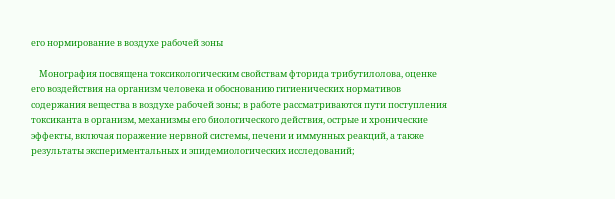его нормирование в воздухе рабочей зоны

    Монография посвящена токсикологическим свойствам фторида трибутилолова, оценке его воздействия на организм человека и обоснованию гигиенических нормативов содержания вещества в воздухе рабочей зоны; в работе рассматриваются пути поступления токсиканта в организм, механизмы его биологического действия, острые и хронические эффекты, включая поражение нервной системы, печени и иммунных реакций, а также результаты экспериментальных и эпидемиологических исследований;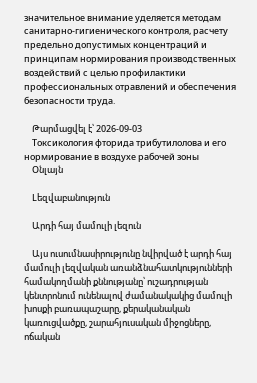значительное внимание уделяется методам санитарно-гигиенического контроля, расчету предельно допустимых концентраций и принципам нормирования производственных воздействий с целью профилактики профессиональных отравлений и обеспечения безопасности труда.

    Թարմացվել է՝ 2026-09-03
    Токсикология фторида трибутилолова и его нормирование в воздухе рабочей зоны
    Օնլայն

    Lեզվաբանություն

    Արդի հայ մամուլի լեզուն

    Այս ուսումնասիրությունը նվիրված է արդի հայ մամուլի լեզվական առանձնահատկությունների համակողմանի քննությանը՝ ուշադրության կենտրոնում ունենալով ժամանակակից մամուլի խոսքի բառապաշարը, քերականական կառուցվածքը, շարահյուսական միջոցները, ոճական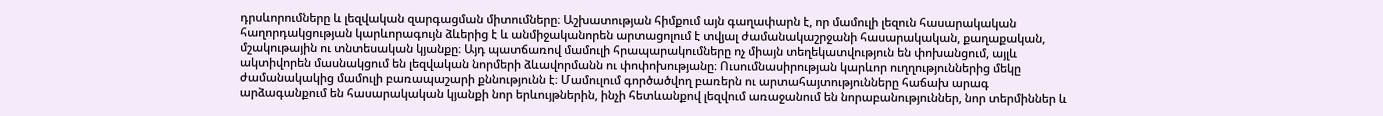դրսևորումները և լեզվական զարգացման միտումները։ Աշխատության հիմքում այն գաղափարն է, որ մամուլի լեզուն հասարակական հաղորդակցության կարևորագույն ձևերից է և անմիջականորեն արտացոլում է տվյալ ժամանակաշրջանի հասարակական, քաղաքական, մշակութային ու տնտեսական կյանքը։ Այդ պատճառով մամուլի հրապարակումները ոչ միայն տեղեկատվություն են փոխանցում, այլև ակտիվորեն մասնակցում են լեզվական նորմերի ձևավորմանն ու փոփոխությանը։ Ուսումնասիրության կարևոր ուղղություններից մեկը ժամանակակից մամուլի բառապաշարի քննությունն է։ Մամուլում գործածվող բառերն ու արտահայտությունները հաճախ արագ արձագանքում են հասարակական կյանքի նոր երևույթներին, ինչի հետևանքով լեզվում առաջանում են նորաբանություններ, նոր տերմիններ և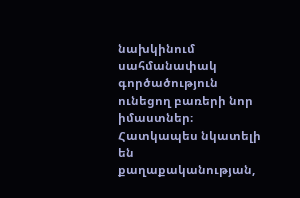նախկինում սահմանափակ գործածություն ունեցող բառերի նոր իմաստներ։ Հատկապես նկատելի են քաղաքականության,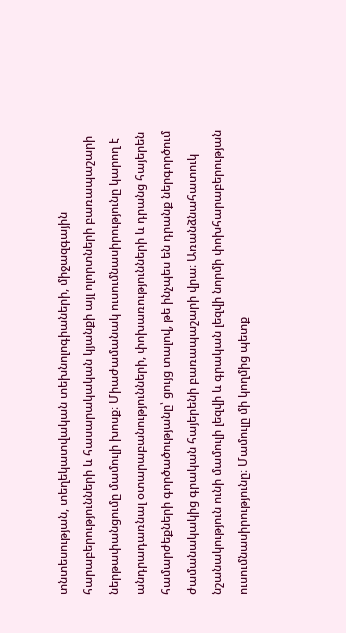տնտեսության, տեղեկատվական տեխնոլոգիաների, միջազգային հարաբերությունների և հասարակական կյանքի այլ ոլորտների բառապաշարի ներթափանցումը մամուլի խոսք։ Միաժամանակ ուսումնասիրությունը կարող է անդրադառնալ օտարաբանությունների, փոխառությունների և դրանց հայերեն համարժեքների գործածությանը՝ ցույց տալով, թե ինչպես են դրանք ներգործում ժամանակակից գրական հայերենի բառապաշարի վրա։ Առանձնահատուկ նշանակություն ունի մամուլի լեզվի և գրական լեզվի նորմի փոխհարաբերության ուսումնասիրությունը։ Մամուլը մի կողմից պետք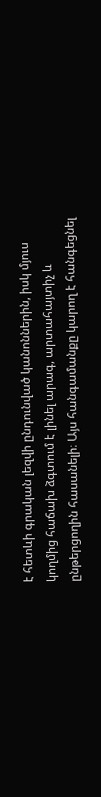է հետևի գրական լեզվի ընդունված կանոններին, իսկ մյուս կողմից հաճախ ձգտում է լինել արագ, արտահայտիչ և ընթերցողին հասանելի։ Այս հանգամանքը կարող է հանգեցնել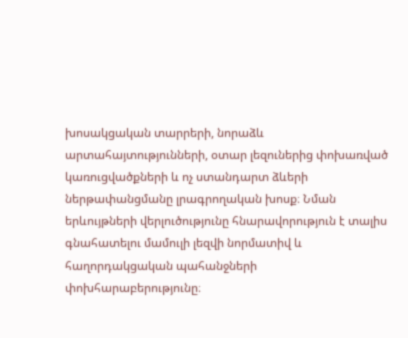խոսակցական տարրերի, նորաձև արտահայտությունների, օտար լեզուներից փոխառված կառուցվածքների և ոչ ստանդարտ ձևերի ներթափանցմանը լրագրողական խոսք։ Նման երևույթների վերլուծությունը հնարավորություն է տալիս գնահատելու մամուլի լեզվի նորմատիվ և հաղորդակցական պահանջների փոխհարաբերությունը։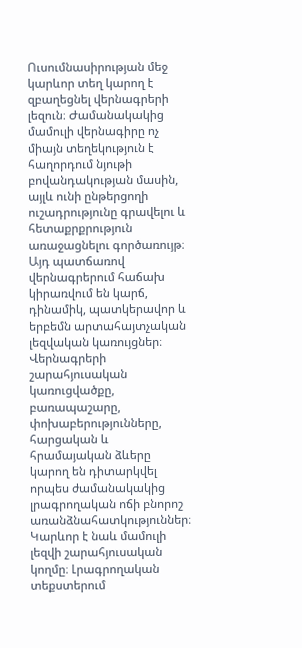Ուսումնասիրության մեջ կարևոր տեղ կարող է զբաղեցնել վերնագրերի լեզուն։ Ժամանակակից մամուլի վերնագիրը ոչ միայն տեղեկություն է հաղորդում նյութի բովանդակության մասին, այլև ունի ընթերցողի ուշադրությունը գրավելու և հետաքրքրություն առաջացնելու գործառույթ։ Այդ պատճառով վերնագրերում հաճախ կիրառվում են կարճ, դինամիկ, պատկերավոր և երբեմն արտահայտչական լեզվական կառույցներ։ Վերնագրերի շարահյուսական կառուցվածքը, բառապաշարը, փոխաբերությունները, հարցական և հրամայական ձևերը կարող են դիտարկվել որպես ժամանակակից լրագրողական ոճի բնորոշ առանձնահատկություններ։ Կարևոր է նաև մամուլի լեզվի շարահյուսական կողմը։ Լրագրողական տեքստերում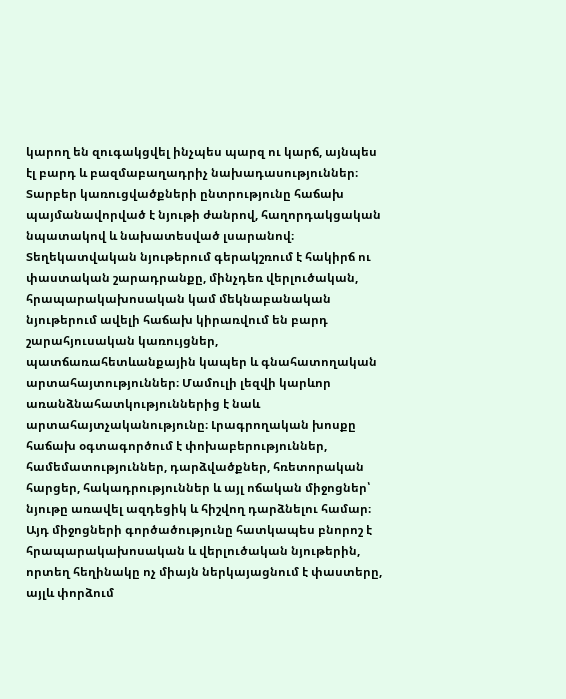կարող են զուգակցվել ինչպես պարզ ու կարճ, այնպես էլ բարդ և բազմաբաղադրիչ նախադասություններ։ Տարբեր կառուցվածքների ընտրությունը հաճախ պայմանավորված է նյութի ժանրով, հաղորդակցական նպատակով և նախատեսված լսարանով։ Տեղեկատվական նյութերում գերակշռում է հակիրճ ու փաստական շարադրանքը, մինչդեռ վերլուծական, հրապարակախոսական կամ մեկնաբանական նյութերում ավելի հաճախ կիրառվում են բարդ շարահյուսական կառույցներ, պատճառահետևանքային կապեր և գնահատողական արտահայտություններ։ Մամուլի լեզվի կարևոր առանձնահատկություններից է նաև արտահայտչականությունը։ Լրագրողական խոսքը հաճախ օգտագործում է փոխաբերություններ, համեմատություններ, դարձվածքներ, հռետորական հարցեր, հակադրություններ և այլ ոճական միջոցներ՝ նյութը առավել ազդեցիկ և հիշվող դարձնելու համար։ Այդ միջոցների գործածությունը հատկապես բնորոշ է հրապարակախոսական և վերլուծական նյութերին, որտեղ հեղինակը ոչ միայն ներկայացնում է փաստերը, այլև փորձում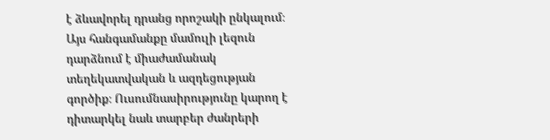է ձևավորել դրանց որոշակի ընկալում։ Այս հանգամանքը մամուլի լեզուն դարձնում է միաժամանակ տեղեկատվական և ազդեցության գործիք։ Ուսումնասիրությունը կարող է դիտարկել նաև տարբեր ժանրերի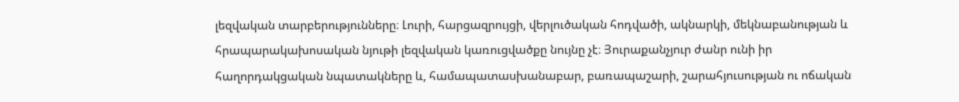լեզվական տարբերությունները։ Լուրի, հարցազրույցի, վերլուծական հոդվածի, ակնարկի, մեկնաբանության և հրապարակախոսական նյութի լեզվական կառուցվածքը նույնը չէ։ Յուրաքանչյուր ժանր ունի իր հաղորդակցական նպատակները և, համապատասխանաբար, բառապաշարի, շարահյուսության ու ոճական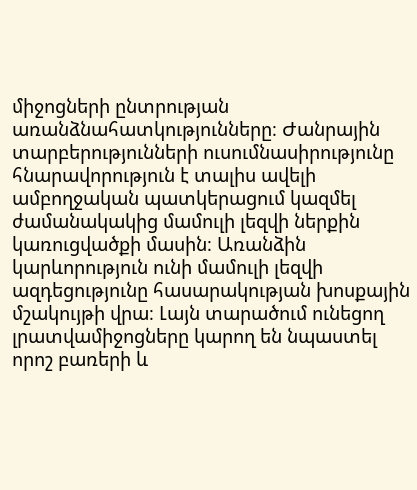միջոցների ընտրության առանձնահատկությունները։ Ժանրային տարբերությունների ուսումնասիրությունը հնարավորություն է տալիս ավելի ամբողջական պատկերացում կազմել ժամանակակից մամուլի լեզվի ներքին կառուցվածքի մասին։ Առանձին կարևորություն ունի մամուլի լեզվի ազդեցությունը հասարակության խոսքային մշակույթի վրա։ Լայն տարածում ունեցող լրատվամիջոցները կարող են նպաստել որոշ բառերի և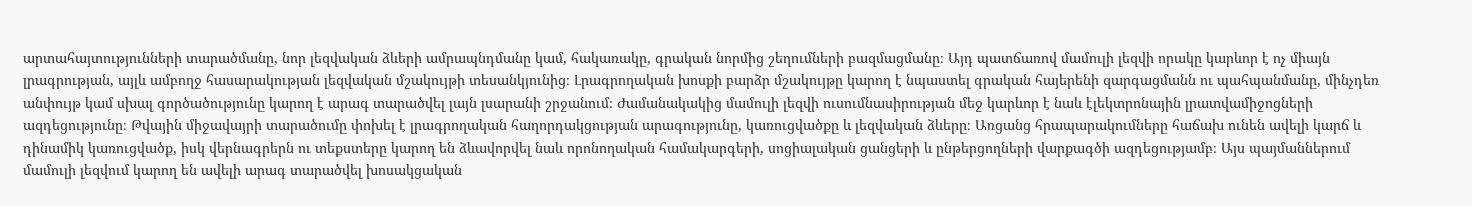արտահայտությունների տարածմանը, նոր լեզվական ձևերի ամրապնդմանը կամ, հակառակը, գրական նորմից շեղումների բազմացմանը։ Այդ պատճառով մամուլի լեզվի որակը կարևոր է ոչ միայն լրագրության, այլև ամբողջ հասարակության լեզվական մշակույթի տեսանկյունից։ Լրագրողական խոսքի բարձր մշակույթը կարող է նպաստել գրական հայերենի զարգացմանն ու պահպանմանը, մինչդեռ անփույթ կամ սխալ գործածությունը կարող է արագ տարածվել լայն լսարանի շրջանում։ Ժամանակակից մամուլի լեզվի ուսումնասիրության մեջ կարևոր է նաև էլեկտրոնային լրատվամիջոցների ազդեցությունը։ Թվային միջավայրի տարածումը փոխել է լրագրողական հաղորդակցության արագությունը, կառուցվածքը և լեզվական ձևերը։ Առցանց հրապարակումները հաճախ ունեն ավելի կարճ և դինամիկ կառուցվածք, իսկ վերնագրերն ու տեքստերը կարող են ձևավորվել նաև որոնողական համակարգերի, սոցիալական ցանցերի և ընթերցողների վարքագծի ազդեցությամբ։ Այս պայմաններում մամուլի լեզվում կարող են ավելի արագ տարածվել խոսակցական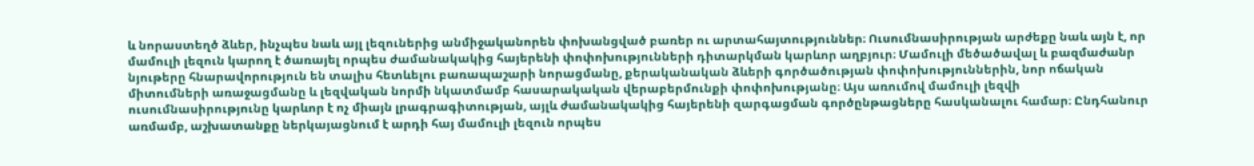և նորաստեղծ ձևեր, ինչպես նաև այլ լեզուներից անմիջականորեն փոխանցված բառեր ու արտահայտություններ։ Ուսումնասիրության արժեքը նաև այն է, որ մամուլի լեզուն կարող է ծառայել որպես ժամանակակից հայերենի փոփոխությունների դիտարկման կարևոր աղբյուր։ Մամուլի մեծածավալ և բազմաժանր նյութերը հնարավորություն են տալիս հետևելու բառապաշարի նորացմանը, քերականական ձևերի գործածության փոփոխություններին, նոր ոճական միտումների առաջացմանը և լեզվական նորմի նկատմամբ հասարակական վերաբերմունքի փոփոխությանը։ Այս առումով մամուլի լեզվի ուսումնասիրությունը կարևոր է ոչ միայն լրագրագիտության, այլև ժամանակակից հայերենի զարգացման գործընթացները հասկանալու համար։ Ընդհանուր առմամբ, աշխատանքը ներկայացնում է արդի հայ մամուլի լեզուն որպես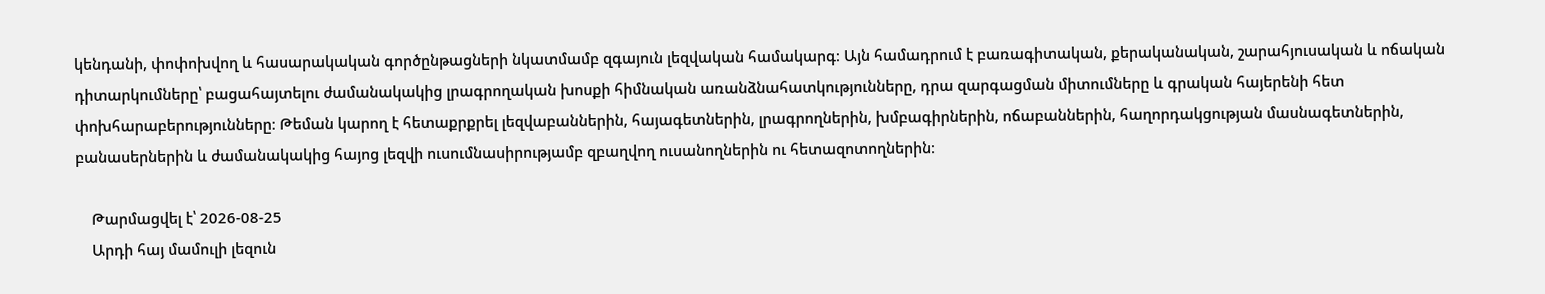կենդանի, փոփոխվող և հասարակական գործընթացների նկատմամբ զգայուն լեզվական համակարգ։ Այն համադրում է բառագիտական, քերականական, շարահյուսական և ոճական դիտարկումները՝ բացահայտելու ժամանակակից լրագրողական խոսքի հիմնական առանձնահատկությունները, դրա զարգացման միտումները և գրական հայերենի հետ փոխհարաբերությունները։ Թեման կարող է հետաքրքրել լեզվաբաններին, հայագետներին, լրագրողներին, խմբագիրներին, ոճաբաններին, հաղորդակցության մասնագետներին, բանասերներին և ժամանակակից հայոց լեզվի ուսումնասիրությամբ զբաղվող ուսանողներին ու հետազոտողներին։

    Թարմացվել է՝ 2026-08-25
    Արդի հայ մամուլի լեզուն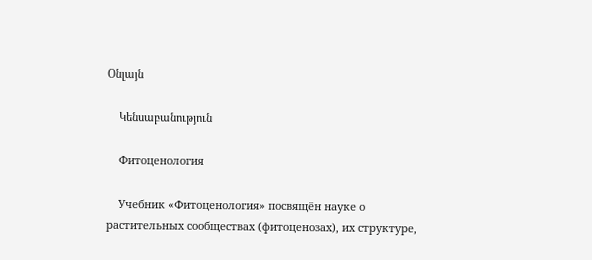Օնլայն

    Կենսաբանություն

    Фитоценология

    Учебник «Фитоценология» посвящён науке о растительных сообществах (фитоценозах), их структуре,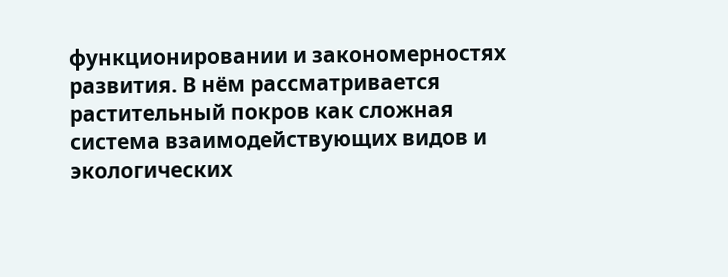функционировании и закономерностях развития. В нём рассматривается растительный покров как сложная система взаимодействующих видов и экологических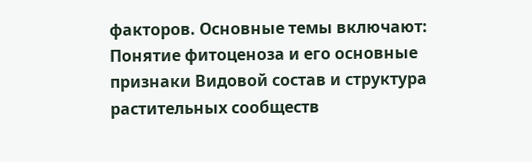факторов. Основные темы включают: Понятие фитоценоза и его основные признаки Видовой состав и структура растительных сообществ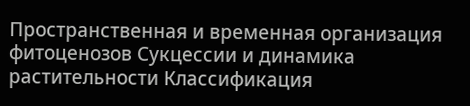Пространственная и временная организация фитоценозов Сукцессии и динамика растительности Классификация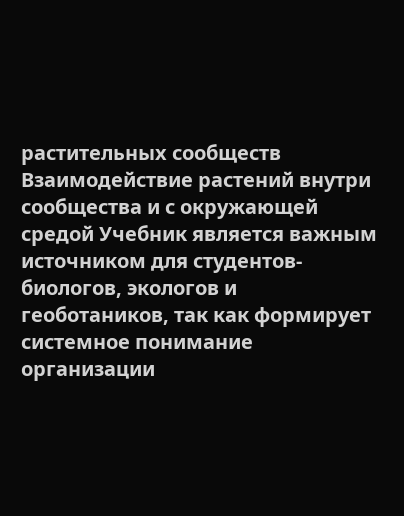растительных сообществ Взаимодействие растений внутри сообщества и с окружающей средой Учебник является важным источником для студентов-биологов, экологов и геоботаников, так как формирует системное понимание организации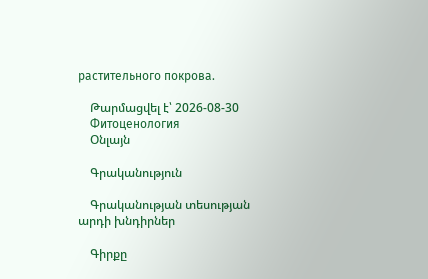растительного покрова.

    Թարմացվել է՝ 2026-08-30
    Фитоценология
    Օնլայն

    Գրականություն

    Գրականության տեսության արդի խնդիրներ

    Գիրքը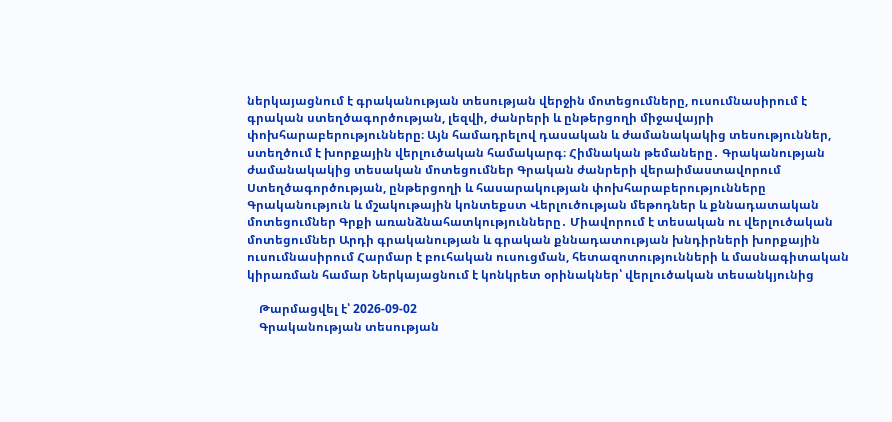ներկայացնում է գրականության տեսության վերջին մոտեցումները, ուսումնասիրում է գրական ստեղծագործության, լեզվի, ժանրերի և ընթերցողի միջավայրի փոխհարաբերությունները։ Այն համադրելով դասական և ժամանակակից տեսություններ, ստեղծում է խորքային վերլուծական համակարգ։ Հիմնական թեմաները․ Գրականության ժամանակակից տեսական մոտեցումներ Գրական ժանրերի վերաիմաստավորում Ստեղծագործության, ընթերցողի և հասարակության փոխհարաբերությունները Գրականություն և մշակութային կոնտեքստ Վերլուծության մեթոդներ և քննադատական մոտեցումներ Գրքի առանձնահատկությունները․ Միավորում է տեսական ու վերլուծական մոտեցումներ Արդի գրականության և գրական քննադատության խնդիրների խորքային ուսումնասիրում Հարմար է բուհական ուսուցման, հետազոտությունների և մասնագիտական կիրառման համար Ներկայացնում է կոնկրետ օրինակներ՝ վերլուծական տեսանկյունից

    Թարմացվել է՝ 2026-09-02
    Գրականության տեսության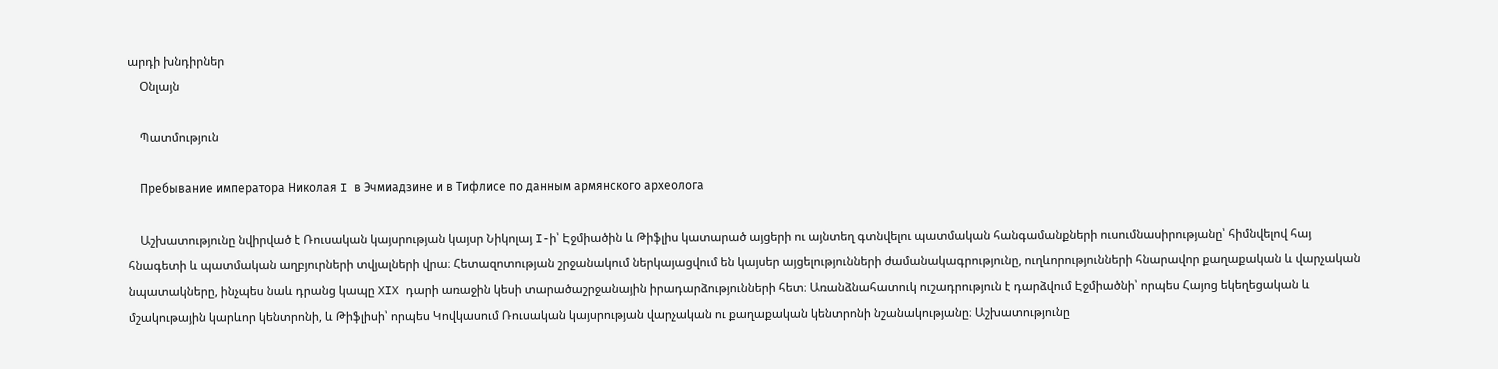արդի խնդիրներ
    Օնլայն

    Պատմություն

    Пребывание императора Николая I в Эчмиадзине и в Тифлисе по данным армянского археолога

    Աշխատությունը նվիրված է Ռուսական կայսրության կայսր Նիկոլայ I-ի՝ Էջմիածին և Թիֆլիս կատարած այցերի ու այնտեղ գտնվելու պատմական հանգամանքների ուսումնասիրությանը՝ հիմնվելով հայ հնագետի և պատմական աղբյուրների տվյալների վրա։ Հետազոտության շրջանակում ներկայացվում են կայսեր այցելությունների ժամանակագրությունը, ուղևորությունների հնարավոր քաղաքական և վարչական նպատակները, ինչպես նաև դրանց կապը XIX դարի առաջին կեսի տարածաշրջանային իրադարձությունների հետ։ Առանձնահատուկ ուշադրություն է դարձվում Էջմիածնի՝ որպես Հայոց եկեղեցական և մշակութային կարևոր կենտրոնի, և Թիֆլիսի՝ որպես Կովկասում Ռուսական կայսրության վարչական ու քաղաքական կենտրոնի նշանակությանը։ Աշխատությունը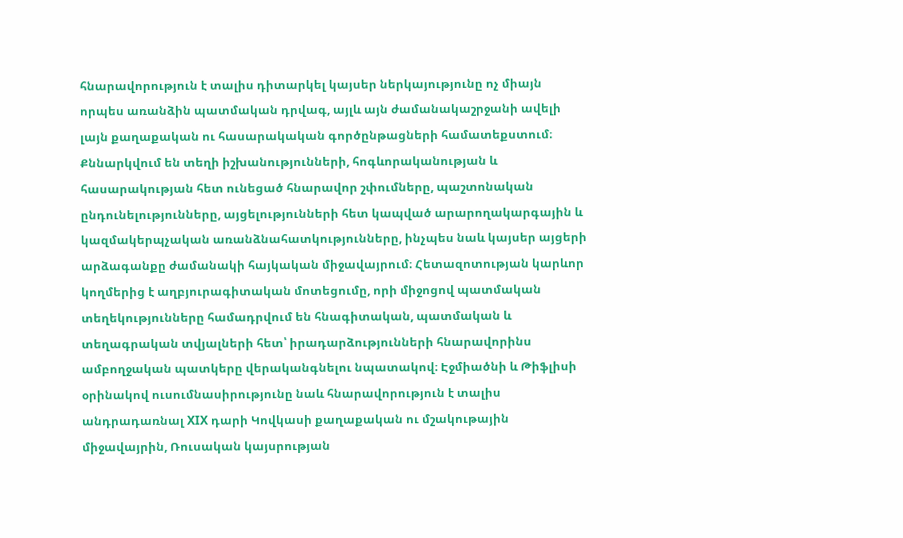հնարավորություն է տալիս դիտարկել կայսեր ներկայությունը ոչ միայն որպես առանձին պատմական դրվագ, այլև այն ժամանակաշրջանի ավելի լայն քաղաքական ու հասարակական գործընթացների համատեքստում։ Քննարկվում են տեղի իշխանությունների, հոգևորականության և հասարակության հետ ունեցած հնարավոր շփումները, պաշտոնական ընդունելությունները, այցելությունների հետ կապված արարողակարգային և կազմակերպչական առանձնահատկությունները, ինչպես նաև կայսեր այցերի արձագանքը ժամանակի հայկական միջավայրում։ Հետազոտության կարևոր կողմերից է աղբյուրագիտական մոտեցումը, որի միջոցով պատմական տեղեկությունները համադրվում են հնագիտական, պատմական և տեղագրական տվյալների հետ՝ իրադարձությունների հնարավորինս ամբողջական պատկերը վերականգնելու նպատակով։ Էջմիածնի և Թիֆլիսի օրինակով ուսումնասիրությունը նաև հնարավորություն է տալիս անդրադառնալ XIX դարի Կովկասի քաղաքական ու մշակութային միջավայրին, Ռուսական կայսրության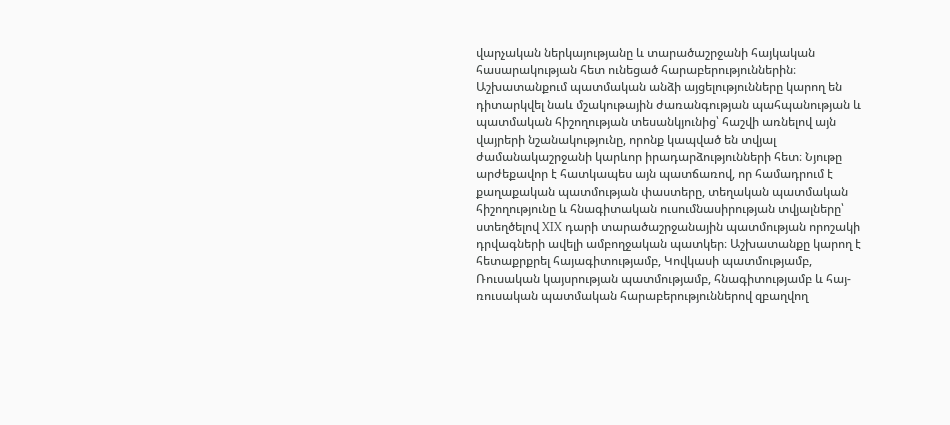վարչական ներկայությանը և տարածաշրջանի հայկական հասարակության հետ ունեցած հարաբերություններին։ Աշխատանքում պատմական անձի այցելությունները կարող են դիտարկվել նաև մշակութային ժառանգության պահպանության և պատմական հիշողության տեսանկյունից՝ հաշվի առնելով այն վայրերի նշանակությունը, որոնք կապված են տվյալ ժամանակաշրջանի կարևոր իրադարձությունների հետ։ Նյութը արժեքավոր է հատկապես այն պատճառով, որ համադրում է քաղաքական պատմության փաստերը, տեղական պատմական հիշողությունը և հնագիտական ուսումնասիրության տվյալները՝ ստեղծելով XIX դարի տարածաշրջանային պատմության որոշակի դրվագների ավելի ամբողջական պատկեր։ Աշխատանքը կարող է հետաքրքրել հայագիտությամբ, Կովկասի պատմությամբ, Ռուսական կայսրության պատմությամբ, հնագիտությամբ և հայ-ռուսական պատմական հարաբերություններով զբաղվող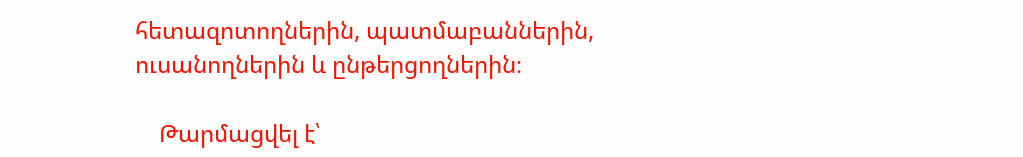հետազոտողներին, պատմաբաններին, ուսանողներին և ընթերցողներին։

    Թարմացվել է՝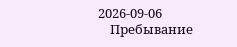2026-09-06
    Пребывание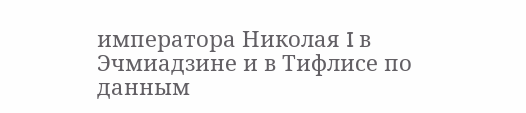императора Николая I в Эчмиадзине и в Тифлисе по данным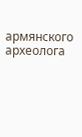армянского археолога